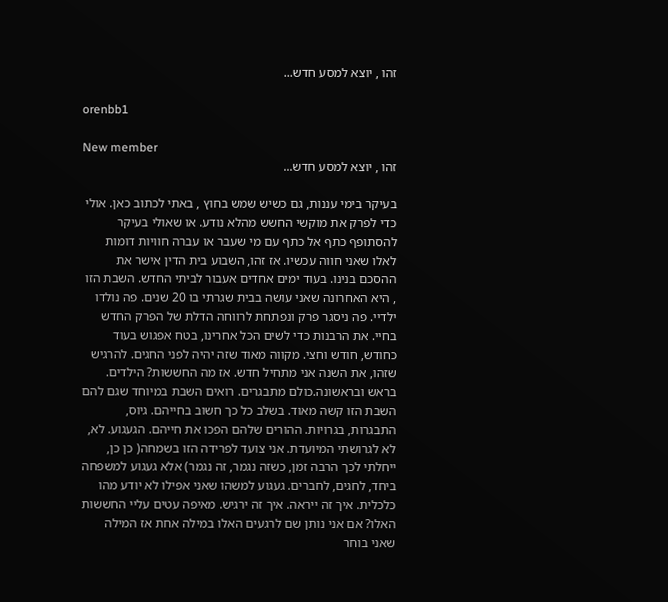זהו , יוצא למסע חדש...

orenbb1

New member
זהו , יוצא למסע חדש...

בעיקר בימי עננות, גם כשיש שמש בחוץ , באתי לכתוב כאן. אולי כדי לפרק את מוקשי החשש מהלא נודע. או שאולי בעיקר להסתופף כתף אל כתף עם מי שעבר או עברה חוויות דומות לאלו שאני חווה עכשיו. אז זהו, השבוע בית הדין אישר את ההסכם בנינו. בעוד ימים אחדים אעבור לביתי החדש. השבת הזו , היא האחרונה שאני עושה בבית שגרתי בו 20 שנים. פה נולדו ילדיי. פה ניסגר פרק ונפתחת לרווחה הדלת של הפרק החדש בחיי. את הרבנות כדי לשים הכל אחרינו, בטח אפגוש בעוד כחודש, חודש וחצי. מקווה מאוד שזה יהיה לפני החגים. להרגיש שזהו, את השנה אני מתחיל חדש. אז מה החששות? הילדים. בראש ובראשונה.כולם מתבגרים. רואים השבת במיוחד שגם להם השבת הזו קשה מאוד. בשלב כל כך חשוב בחייהם. גיוס, התבגרות, בגרויות. ההורים שלהם הפכו את חייהם. הגעגוע. לא, לא לגרושתי המיועדת. אני צועד לפרידה הזו בשמחה( כן כן, ייחלתי לכך הרבה זמן, כשזה נגמר, זה נגמר) אלא געגוע למשפחה ביחד, לחגים, לחברים. געגוע למשהו שאני אפילו לא יודע מהו כלכלית. איך זה ייראה. איך זה ירגיש. מאיפה עטים עליי החששות האלו? אם אני נותן שם לרגעים האלו במילה אחת אז המילה שאני בוחר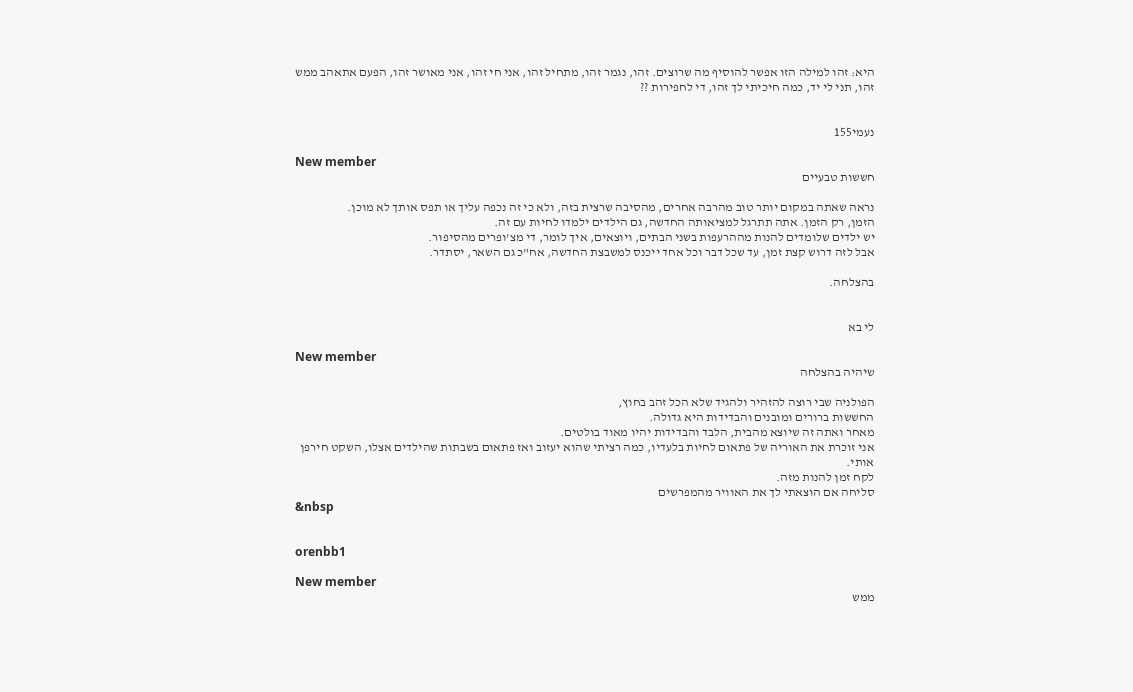היא: זהו למילה הזו אפשר להוסיף מה שרוצים. זהו, נגמר זהו, מתחיל זהו, אני חי זהו, אני מאושר זהו, הפעם אתאהב ממש זהו, תני לי יד, כמה חיכיתי לך זהו, די לחפירות ??


נעמי155

New member
חששות טבעיים

נראה שאתה במקום יותר טוב מהרבה אחרים, מהסיבה שרצית בזה, ולא כי זה נכפה עליך או תפס אותך לא מוכן.
הזמן, רק הזמן. אתה תתרגל למציאותה החדשה, גם הילדים ילמדו לחיות עם זה.
יש ילדים שלומדים להנות מההרעפות בשני הבתים, ויוצאים, איך לומר, די מצ'ופרים מהסיפור.
אבל לזה דרוש קצת זמן, עד שכל דבר וכל אחד ייכנס למשבצת החדשה, אח"כ גם השאר, יסתדר.

בהצלחה.


לי בא

New member
שיהיה בהצלחה

הפולניה שבי רוצה להזהיר ולהגיד שלא הכל זהב בחוץ,
החששות ברורים ומובנים והבדידות היא גדולה.
מאחר ואתה זה שיוצא מהבית, הלבד והבדידות יהיו מאוד בולטים.
אני זוכרת את האוריה של פתאום לחיות בלעדיו, כמה רציתי שהוא יעזוב ואז פתאום בשבתות שהילדים אצלו, השקט חירפן אותי.
לקח זמן להנות מזה.
סליחה אם הוצאתי לך את האוויר מהמפרשים
&nbsp


orenbb1

New member
ממש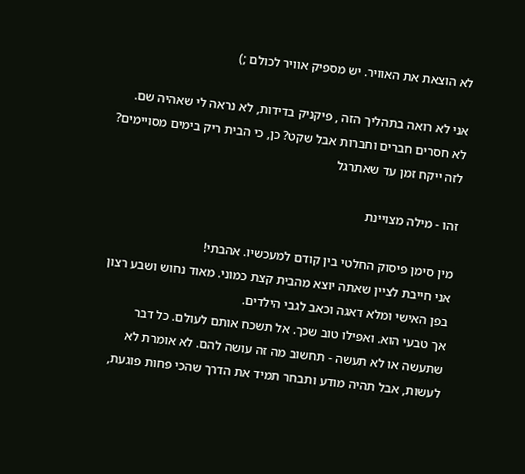לא הוצאת את האוויר. יש מספיק אוויר לכולם ;)

אני לא רואה בתהליך הזה , פיקניק בדידות, לא נראה לי שאהיה שם. לא חסרים חברים וחברות אבל שקט? כן, כי הבית ריק בימים מסויימים? לזה ייקח זמן עד שאתרגל

זהו - מילה מצויינת

מין סימן פיסוק החלטי בין קודם למעכשיו. אהבתי!
אני חייבת לציין שאתה יוצא מהבית קצת כמוני. מאוד נחוש ושבע רצון בפן האישי ומלא דאגה וכאב לגבי הילדים.
אך טבעי הוא. ואפילו טוב שכך. אל תשכח אותם לעולם. כל דבר שתעשה או לא תעשה - תחשוב מה זה עושה להם. לא אומרת לא לעשות, אבל תהיה מודע ותבחר תמיד את הדרך שהכי פחות פוגעת,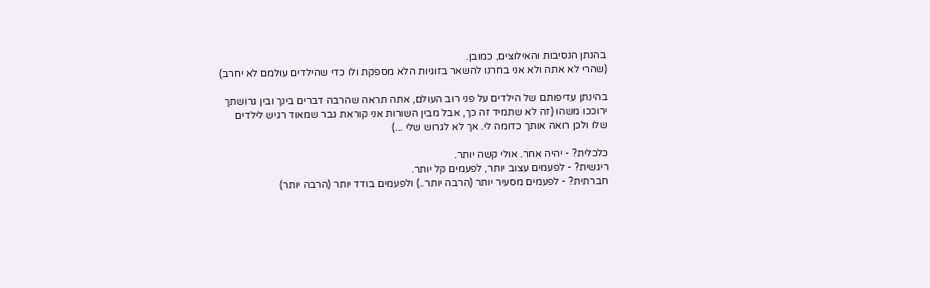בהנתן הנסיבות והאילוצים, כמובן.
(שהרי לא אתה ולא אני בחרנו להשאר בזוגיות הלא מספקת ולו כדי שהילדים עולמם לא יחרב)

בהינתן עדיפותם של הילדים על פני רוב העולם, אתה תראה שהרבה דברים בינך ובין גרושתך ירוככו משהו (זה לא שתמיד זה כך, אבל מבין השורות אני קוראת גבר שמאוד רגיש לילדים שלו ולכן רואה אותך כדומה לי. אך לא לגרוש שלי ...)

כלכלית? - יהיה אחר. אולי קשה יותר.
ריגשית? - לפעמים עצוב יותר, לפעמים קל יותר.
חברתית? - לפעמים מסעיר יותר (הרבה יותר..) ולפעמים בודד יותר (הרבה יותר)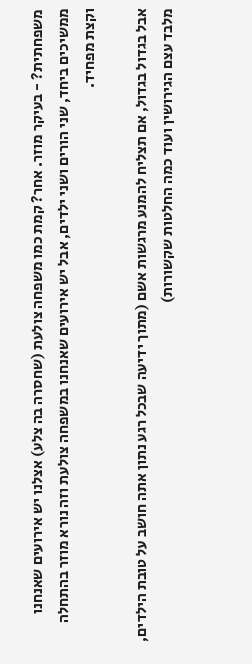משפחתית? - בעיקר מוזר. אחר? קמת כמו משפחה צולעת (שחסרה בה צלע) אצלנו יש אירועים שאנחנו ממשיכים ביחד, שני הורים ושני ילדים, אבל יש אירועים שאנחנו במשפחה צולעת וזה נורא מוזר בהתחלה וקצת מפחיד.

אבל בגדול בגדול, אם תצליח להמנע מרגשות אשם (מתוך ידיעה שבכל רגע נתון אתה חושב על טובת הילדים, מלבד עצם הגירושין ועוד כמה החלטות שקשורות)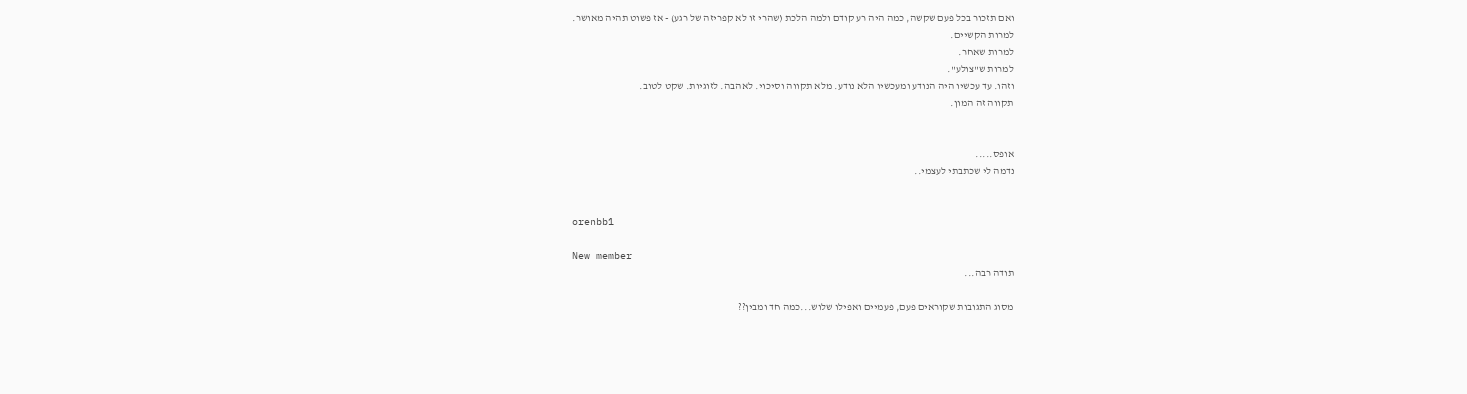ואם תזכור בכל פעם שקשה, כמה היה רע קודם ולמה הלכת (שהרי זו לא קפריזה של רגע) - אז פשוט תהיה מאושר.
למרות הקשיים.
למרות שאחר.
למרות ש"צולע".
וזהו. עד עכשיו היה הנודע ומעכשיו הלא נודע. מלא תקווה וסיכוי. לאהבה. לזוגיות. שקט לטוב.
תקווה זה המון.


אופס.....
נדמה לי שכתבתי לעצמי..


orenbb1

New member
תודה רבה...

מסוג התגובות שקוראים פעם, פעמיים ואפילו שלוש...כמה חד ומבין??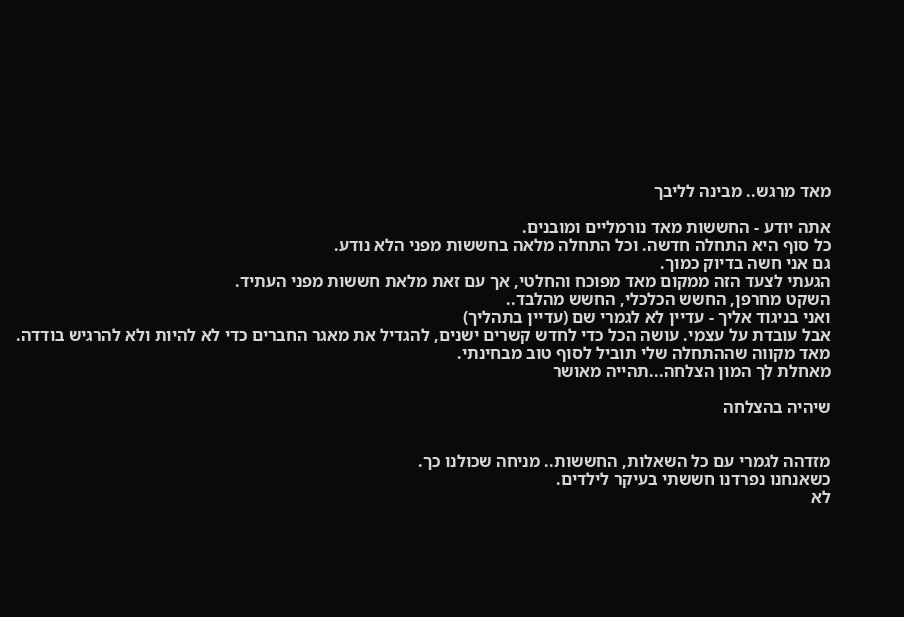מאד מרגש.. מבינה לליבך

אתה יודע - החששות מאד נורמליים ומובנים.
כל סוף היא התחלה חדשה. וכל התחלה מלאה בחששות מפני הלא נודע.
גם אני חשה בדיוק כמוך.
הגעתי לצעד הזה ממקום מאד מפוכח והחלטי, אך עם זאת מלאת חששות מפני העתיד.
השקט מחרפן, החשש הכלכלי, החשש מהלבד..
ואני בניגוד אליך - עדיין לא לגמרי שם (עדיין בתהליך)
אבל עובדת על עצמי. עושה הכל כדי לחדש קשרים ישנים, להגדיל את מאגר החברים כדי לא להיות ולא להרגיש בודדה.
מאד מקווה שההתחלה שלי תוביל לסוף טוב מבחינתי.
מאחלת לך המון הצלחה...תהייה מאושר

שיהיה בהצלחה


מזדהה לגמרי עם כל השאלות, החששות.. מניחה שכולנו כך.
כשאנחנו נפרדנו חששתי בעיקר לילדים.
לא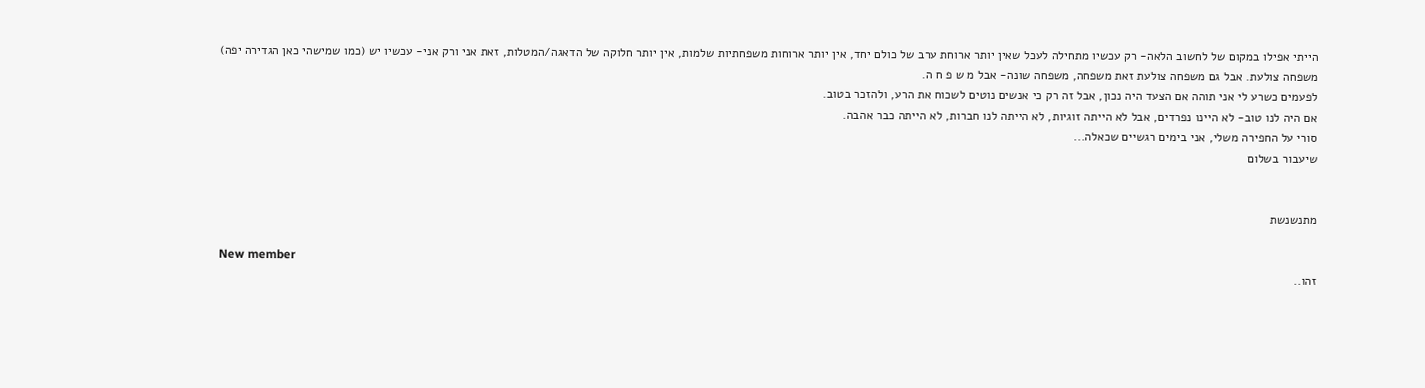הייתי אפילו במקום של לחשוב הלאה- רק עכשיו מתחילה לעכל שאין יותר ארוחת ערב של כולם יחד, אין יותר ארוחות משפחתיות שלמות, אין יותר חלוקה של הדאגה/המטלות, זאת אני ורק אני- עכשיו יש (כמו שמישהי כאן הגדירה יפה) משפחה צולעת. אבל גם משפחה צולעת זאת משפחה, משפחה שונה- אבל מ ש פ ח ה.
לפעמים כשרע לי אני תוהה אם הצעד היה נכון, אבל זה רק כי אנשים נוטים לשכוח את הרע, ולהזכר בטוב.
אם היה לנו טוב- לא היינו נפרדים, אבל לא הייתה זוגיות, לא הייתה לנו חברות, לא הייתה כבר אהבה.
סורי על החפירה משלי, אני בימים רגשיים שכאלה...
שיעבור בשלום


מתנשנשת

New member
זהו..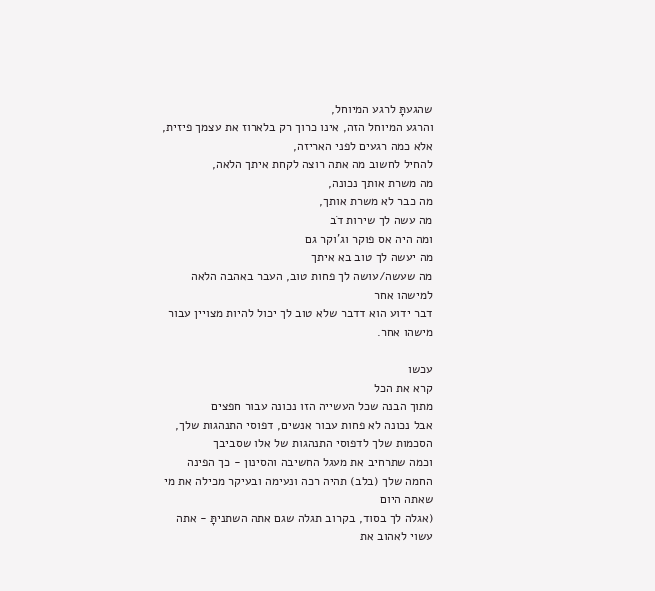שהגעתָּ לרגע המיוחל,
והרגע המיוחל הזה, אינו כרוך רק בלארוז את עצמך פיזית,
אלא כמה רגעים לפני האריזה,
להחיל לחשוב מה אתה רוצה לקחת איתך הלאה,
מה משרת אותך נכונה,
מה כבר לא משרת אותך,
מה עשה לך שירות דֹב
ומה היה אס פוקר וג'וקר גם
מה יעשה לך טוב בא איתך
מה שעשה/עושה לך פחות טוב, העבר באהבה הלאה למישהו אחר
דבר ידוע הוא דדבר שלא טוב לך יכול להיות מצויין עבור מישהו אחר.

עכשו
קרא את הכל
מתוך הבנה שכל העשייה הזו נכונה עבור חפצים
אבל נכונה לא פחות עבור אנשים, דפוסי התנהגות שלך, הסכמות שלך לדפוסי התנהגות של אלו שסביבך
וכמה שתרחיב את מעגל החשיבה והסינון - כך הפינה החמה שלך (בלב) תהיה רכה ונעימה ובעיקר מכילה את מי שאתה היום
(אגלה לך בסוד, בקרוב תגלה שגם אתה השתניתָּ - אתה עשוי לאהוב את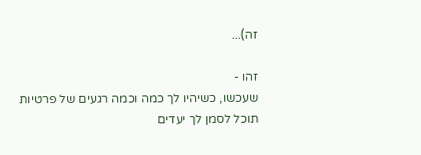זה)...

זהו -
שעכשו, כשיהיו לך כמה וכמה רגעים של פרטיות
תוכל לסמן לך יעדים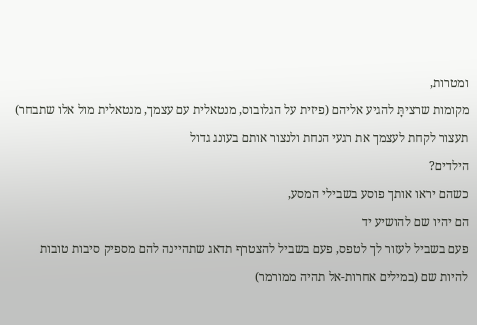ומטרות,
מקומות שרציתָּ להגיע אליהם (פיזית על הגלובוס, מנטאלית עם עצמך, מנטאלית מול אלו שתבחר)
תעצור לקחת לעצמך את רגעי הנחת ולנצור אותם בעונג גדול
הילדים?
כשהם יראו אותך פוסע בשבילי המסע,
הם יהיו שם להושיע יד
פעם בשביל לעזור לך לטפס, פעם בשביל להצטרף תדאג שתהיינה להם מספיק סיבות טובות להיות שם (במילים אחרות-אל תהיה ממורמר)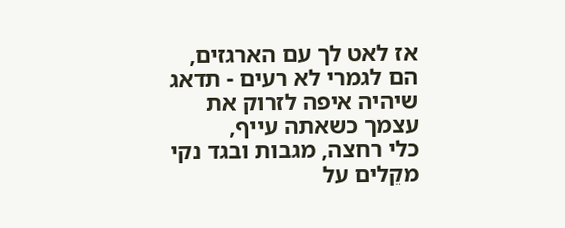אז לאט לך עם הארגזים,
הם לגמרי לא רעים - תדאג שיהיה איפה לזרוק את עצמך כשאתה עייף,
כלי רחצה, מגבות ובגד נקי מקֵלים על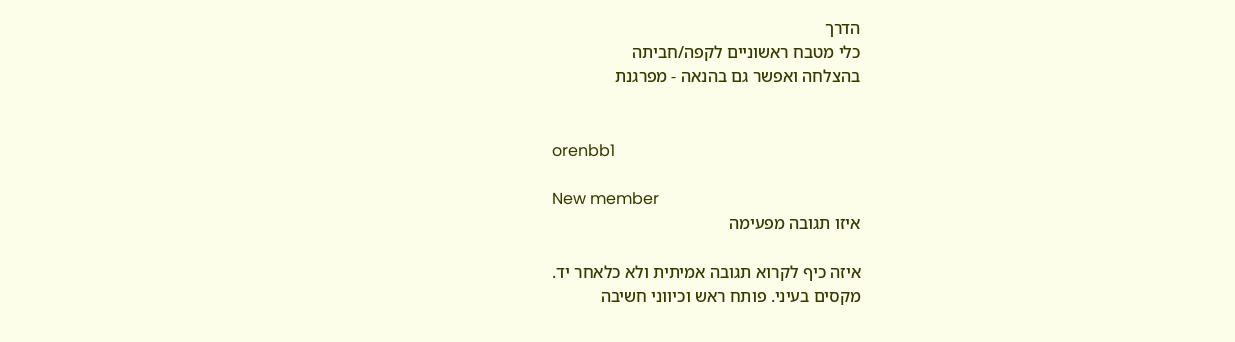הדרך
כלי מטבח ראשוניים לקפה/חביתה
בהצלחה ואפשר גם בהנאה - מפרגנת


orenbb1

New member
איזו תגובה מפעימה

איזה כיף לקרוא תגובה אמיתית ולא כלאחר יד.
מקסים בעיני. פותח ראש וכיווני חשיבה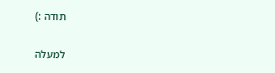תודה :)

למעלה